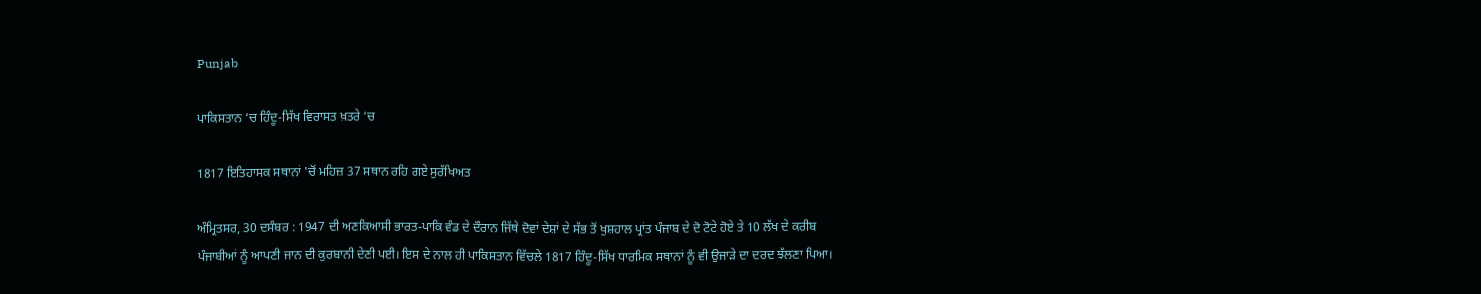Punjab

ਪਾਕਿਸਤਾਨ ‘ਚ ਹਿੰਦੂ-ਸਿੱਖ ਵਿਰਾਸਤ ਖ਼ਤਰੇ ‘ਚ

1817 ਇਤਿਹਾਸਕ ਸਥਾਨਾਂ 'ਚੋਂ ਮਹਿਜ਼ 37 ਸਥਾਨ ਰਹਿ ਗਏ ਸੁਰੱਖਿਅਤ

ਅੰਮ੍ਰਿਤਸਰ, 30 ਦਸੰਬਰ : 1947 ਦੀ ਅਣਕਿਆਸੀ ਭਾਰਤ-ਪਾਕਿ ਵੰਡ ਦੇ ਦੌਰਾਨ ਜਿੱਥੇ ਦੋਵਾਂ ਦੇਸ਼ਾਂ ਦੇ ਸੱਭ ਤੋਂ ਖੁਸ਼ਹਾਲ ਪ੍ਰਾਂਤ ਪੰਜਾਬ ਦੇ ਦੋ ਟੋਟੇ ਹੋਏ ਤੇ 10 ਲੱਖ ਦੇ ਕਰੀਬ ਪੰਜਾਬੀਆਂ ਨੂੰ ਆਪਣੀ ਜਾਨ ਦੀ ਕੁਰਬਾਨੀ ਦੇਣੀ ਪਈ। ਇਸ ਦੇ ਨਾਲ ਹੀ ਪਾਕਿਸਤਾਨ ਵਿੱਚਲੇ 1817 ਹਿੰਦੂ-ਸਿੱਖ ਧਾਰਮਿਕ ਸਥਾਨਾਂ ਨੂੰ ਵੀ ਉਜਾੜੇ ਦਾ ਦਰਦ ਝੱਲਣਾ ਪਿਆ।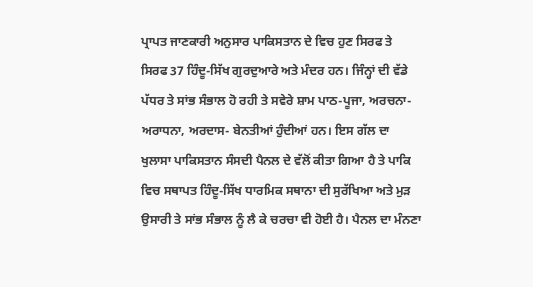ਪ੍ਰਾਪਤ ਜਾਣਕਾਰੀ ਅਨੁਸਾਰ ਪਾਕਿਸਤਾਨ ਦੇ ਵਿਚ ਹੁਣ ਸਿਰਫ ਤੇ ਸਿਰਫ 37 ਹਿੰਦੂ-ਸਿੱਖ ਗੁਰਦੁਆਰੇ ਅਤੇ ਮੰਦਰ ਹਨ। ਜਿੰਨ੍ਹਾਂ ਦੀ ਵੱਡੇ ਪੱਧਰ ਤੇ ਸਾਂਭ ਸੰਭਾਲ ਹੋ ਰਹੀ ਤੇ ਸਵੇਰੇ ਸ਼ਾਮ ਪਾਠ-ਪੂਜਾ, ਅਰਚਨਾ-ਅਰਾਧਨਾ, ਅਰਦਾਸ- ਬੇਨਤੀਆਂ ਹੁੰਦੀਆਂ ਹਨ। ਇਸ ਗੱਲ ਦਾ ਖੁਲਾਸਾ ਪਾਕਿਸਤਾਨ ਸੰਸਦੀ ਪੈਨਲ ਦੇ ਵੱਲੋਂ ਕੀਤਾ ਗਿਆ ਹੈ ਤੇ ਪਾਕਿ ਵਿਚ ਸਥਾਪਤ ਹਿੰਦੂ-ਸਿੱਖ ਧਾਰਮਿਕ ਸਥਾਨਾ ਦੀ ਸੁਰੱਖਿਆ ਅਤੇ ਮੁੜ ਉਸਾਰੀ ਤੇ ਸਾਂਭ ਸੰਭਾਲ ਨੂੰ ਲੈ ਕੇ ਚਰਚਾ ਵੀ ਹੋਈ ਹੈ। ਪੈਨਲ ਦਾ ਮੰਨਣਾ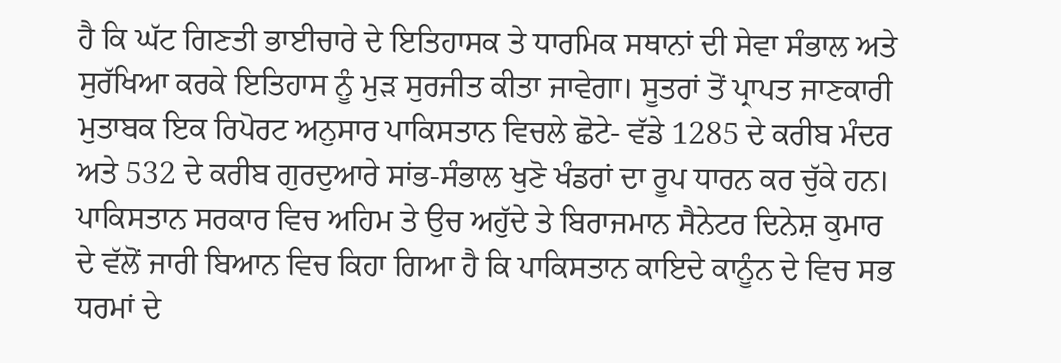ਹੈ ਕਿ ਘੱਟ ਗਿਣਤੀ ਭਾਈਚਾਰੇ ਦੇ ਇਤਿਹਾਸਕ ਤੇ ਧਾਰਮਿਕ ਸਥਾਨਾਂ ਦੀ ਸੇਵਾ ਸੰਭਾਲ ਅਤੇ ਸੁਰੱਖਿਆ ਕਰਕੇ ਇਤਿਹਾਸ ਨੂੰ ਮੁੜ ਸੁਰਜੀਤ ਕੀਤਾ ਜਾਵੇਗਾ। ਸੂਤਰਾਂ ਤੋਂ ਪ੍ਰਾਪਤ ਜਾਣਕਾਰੀ ਮੁਤਾਬਕ ਇਕ ਰਿਪੋਰਟ ਅਨੁਸਾਰ ਪਾਕਿਸਤਾਨ ਵਿਚਲੇ ਛੋਟੇ- ਵੱਡੇ 1285 ਦੇ ਕਰੀਬ ਮੰਦਰ ਅਤੇ 532 ਦੇ ਕਰੀਬ ਗੁਰਦੁਆਰੇ ਸਾਂਭ-ਸੰਭਾਲ ਖੁਣੋ ਖੰਡਰਾਂ ਦਾ ਰੂਪ ਧਾਰਨ ਕਰ ਚੁੱਕੇ ਹਨ। ਪਾਕਿਸਤਾਨ ਸਰਕਾਰ ਵਿਚ ਅਹਿਮ ਤੇ ਉਚ ਅਹੁੱਦੇ ਤੇ ਬਿਰਾਜਮਾਨ ਸੈਨੇਟਰ ਦਿਨੇਸ਼ ਕੁਮਾਰ ਦੇ ਵੱਲੋਂ ਜਾਰੀ ਬਿਆਨ ਵਿਚ ਕਿਹਾ ਗਿਆ ਹੈ ਕਿ ਪਾਕਿਸਤਾਨ ਕਾਇਦੇ ਕਾਨੂੰਨ ਦੇ ਵਿਚ ਸਭ ਧਰਮਾਂ ਦੇ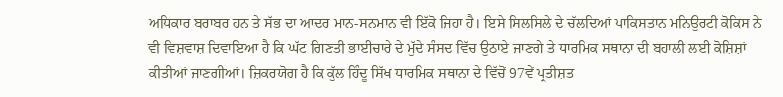ਅਧਿਕਾਰ ਬਰਾਬਰ ਹਨ ਤੇ ਸੱਭ ਦਾ ਆਦਰ ਮਾਨ-ਸਨਮਾਨ ਵੀ ਇੱਕੋ ਜਿਹਾ ਹੈ। ਇਸੇ ਸਿਲਸਿਲੇ ਦੇ ਚੱਲਦਿਆਂ ਪਾਕਿਸਤਾਨ ਮਨਿਉਰਟੀ ਕੋਕਿਸ ਨੇ ਵੀ ਵਿਸ਼ਵਾਸ਼ ਦਿਵਾਇਆ ਹੈ ਕਿ ਘੱਟ ਗਿਣਤੀ ਭਾਈਚਾਰੇ ਦੇ ਮੁੱਦੇ ਸੰਸਦ ਵਿੱਚ ਉਠਾਏ ਜਾਣਗੇ ਤੇ ਧਾਰਮਿਕ ਸਥਾਨਾ ਦੀ ਬਹਾਲੀ ਲਈ ਕੋਸ਼ਿਸ਼ਾਂ ਕੀਤੀਆਂ ਜਾਣਗੀਆਂ। ਜ਼ਿਕਰਯੋਗ ਹੈ ਕਿ ਕੁੱਲ ਹਿੰਦੂ ਸਿੱਖ ਧਾਰਮਿਕ ਸਥਾਨਾ ਦੇ ਵਿੱਚੋਂ 97ਵੇਂ ਪ੍ਰਤੀਸ਼ਤ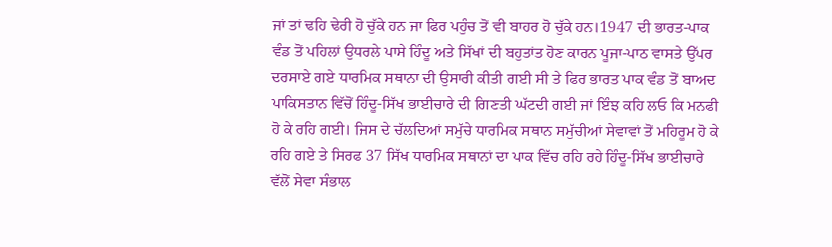ਜਾਂ ਤਾਂ ਢਹਿ ਢੇਰੀ ਹੋ ਚੁੱਕੇ ਹਨ ਜਾ ਫਿਰ ਪਹੁੰਚ ਤੋਂ ਵੀ ਬਾਹਰ ਹੋ ਚੁੱਕੇ ਹਨ।1947 ਦੀ ਭਾਰਤ-ਪਾਕ ਵੰਡ ਤੋਂ ਪਹਿਲਾਂ ਉਧਰਲੇ ਪਾਸੇ ਹਿੰਦੂ ਅਤੇ ਸਿੱਖਾਂ ਦੀ ਬਹੁਤਾਂਤ ਹੋਣ ਕਾਰਨ ਪੂਜਾ-ਪਾਠ ਵਾਸਤੇ ਉੱਪਰ ਦਰਸਾਏ ਗਏ ਧਾਰਮਿਕ ਸਥਾਨਾ ਦੀ ਉਸਾਰੀ ਕੀਤੀ ਗਈ ਸੀ ਤੇ ਫਿਰ ਭਾਰਤ ਪਾਕ ਵੰਡ ਤੋਂ ਬਾਅਦ ਪਾਕਿਸਤਾਨ ਵਿੱਚੋਂ ਹਿੰਦੂ-ਸਿੱਖ ਭਾਈਚਾਰੇ ਦੀ ਗਿਣਤੀ ਘੱਟਦੀ ਗਈ ਜਾਂ ਇੰਝ ਕਹਿ ਲਓ ਕਿ ਮਨਫੀ ਹੋ ਕੇ ਰਹਿ ਗਈ। ਜਿਸ ਦੇ ਚੱਲਦਿਆਂ ਸਮੁੱਚੇ ਧਾਰਮਿਕ ਸਥਾਨ ਸਮੁੱਚੀਆਂ ਸੇਵਾਵਾਂ ਤੋਂ ਮਹਿਰੂਮ ਹੋ ਕੇ ਰਹਿ ਗਏ ਤੇ ਸਿਰਫ 37 ਸਿੱਖ ਧਾਰਮਿਕ ਸਥਾਨਾਂ ਦਾ ਪਾਕ ਵਿੱਚ ਰਹਿ ਰਹੇ ਹਿੰਦੂ-ਸਿੱਖ ਭਾਈਚਾਰੇ ਵੱਲੋਂ ਸੇਵਾ ਸੰਭਾਲ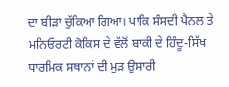ਦਾ ਬੀੜਾ ਚੁੱਕਿਆ ਗਿਆ। ਪਾਕਿ ਸੰਸਦੀ ਪੈਨਲ ਤੇ ਮਨਿਓਰਟੀ ਕੋਕਿਸ ਦੇ ਵੱਲੋਂ ਬਾਕੀ ਦੇ ਹਿੰਦੂ-ਸਿੱਖ ਧਾਰਮਿਕ ਸਥਾਨਾਂ ਦੀ ਮੁੜ ਉਸਾਰੀ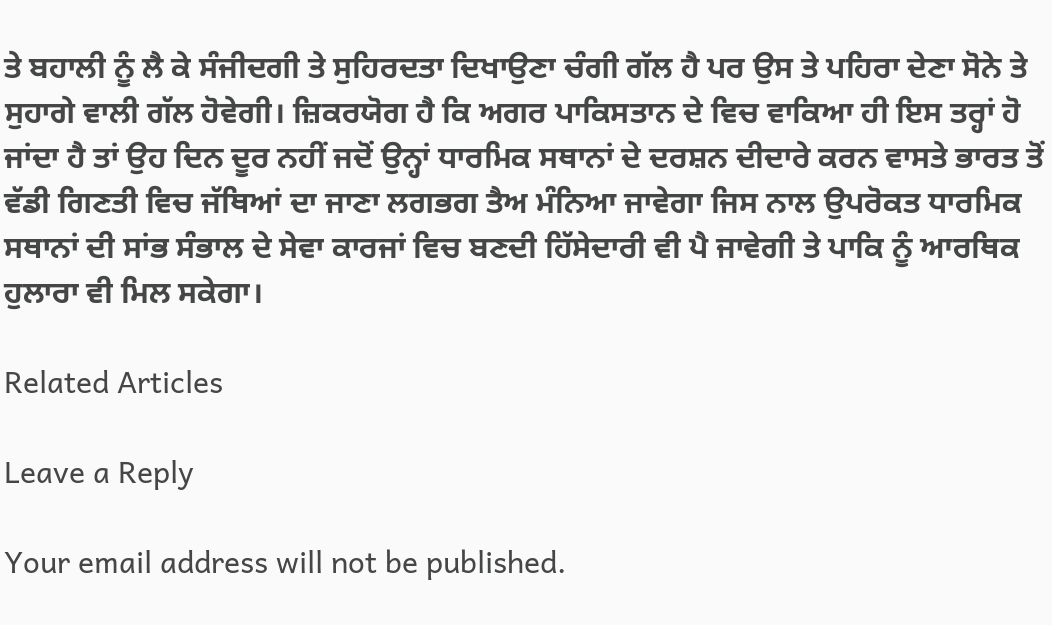ਤੇ ਬਹਾਲੀ ਨੂੰ ਲੈ ਕੇ ਸੰਜੀਦਗੀ ਤੇ ਸੁਹਿਰਦਤਾ ਦਿਖਾਉਣਾ ਚੰਗੀ ਗੱਲ ਹੈ ਪਰ ਉਸ ਤੇ ਪਹਿਰਾ ਦੇਣਾ ਸੋਨੇ ਤੇ ਸੁਹਾਗੇ ਵਾਲੀ ਗੱਲ ਹੋਵੇਗੀ। ਜ਼ਿਕਰਯੋਗ ਹੈ ਕਿ ਅਗਰ ਪਾਕਿਸਤਾਨ ਦੇ ਵਿਚ ਵਾਕਿਆ ਹੀ ਇਸ ਤਰ੍ਹਾਂ ਹੋ ਜਾਂਦਾ ਹੈ ਤਾਂ ਉਹ ਦਿਨ ਦੂਰ ਨਹੀਂ ਜਦੋਂ ਉਨ੍ਹਾਂ ਧਾਰਮਿਕ ਸਥਾਨਾਂ ਦੇ ਦਰਸ਼ਨ ਦੀਦਾਰੇ ਕਰਨ ਵਾਸਤੇ ਭਾਰਤ ਤੋਂ ਵੱਡੀ ਗਿਣਤੀ ਵਿਚ ਜੱਥਿਆਂ ਦਾ ਜਾਣਾ ਲਗਭਗ ਤੈਅ ਮੰਨਿਆ ਜਾਵੇਗਾ ਜਿਸ ਨਾਲ ਉਪਰੋਕਤ ਧਾਰਮਿਕ ਸਥਾਨਾਂ ਦੀ ਸਾਂਭ ਸੰਭਾਲ ਦੇ ਸੇਵਾ ਕਾਰਜਾਂ ਵਿਚ ਬਣਦੀ ਹਿੱਸੇਦਾਰੀ ਵੀ ਪੈ ਜਾਵੇਗੀ ਤੇ ਪਾਕਿ ਨੂੰ ਆਰਥਿਕ ਹੁਲਾਰਾ ਵੀ ਮਿਲ ਸਕੇਗਾ।

Related Articles

Leave a Reply

Your email address will not be published.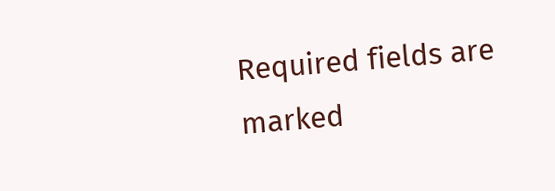Required fields are marked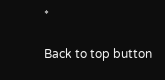*

Back to top button